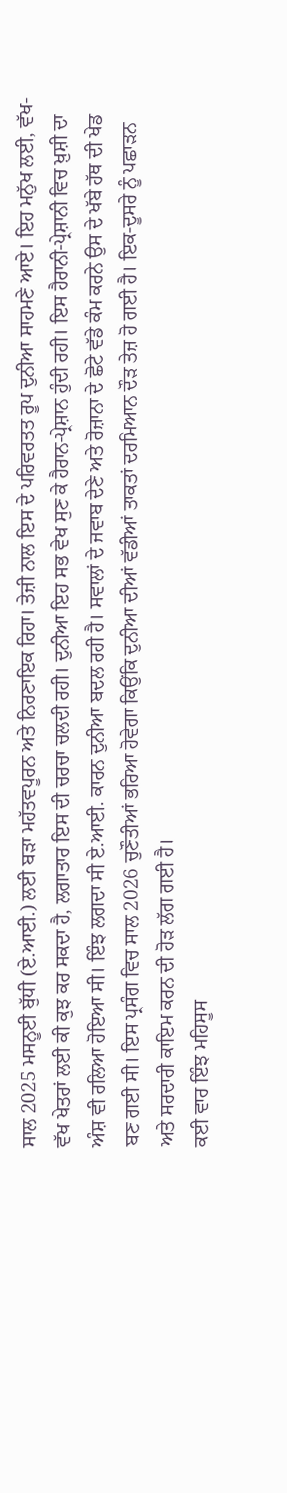ਸਾਲ 2025 ਮਸਨੂਈ ਬੁੱਧੀ (ਏ.ਆਈ.) ਲਈ ਬੜਾ ਮਹੱਤਵਪੂਰਨ ਅਤੇ ਨਿਰਣਾਇਕ ਰਿਹਾ। ਤੇਜ਼ੀ ਨਾਲ ਇਸ ਦੇ ਪਰਿਵਰਤਤ ਰੂਪ ਦੁਨੀਆ ਸਾਹਮਣੇ ਆਏ। ਇਹ ਮਨੁੱਖ ਲਈ, ਵੱਖ-ਵੱਖ ਖੇਤਰਾਂ ਲਈ ਕੀ ਕੁਝ ਕਰ ਸਕਦਾ ਹੈ, ਲਗਾਤਾਰ ਇਸ ਦੀ ਚਰਚਾ ਚਲਦੀ ਰਹੀ। ਦੁਨੀਆ ਇਹ ਸਭ ਵੇਖ ਸੁਣ ਕੇ ਹੈਰਾਨ-ਪ੍ਰੇਸ਼ਾਨ ਹੁੰਦੀ ਰਹੀ। ਇਸ ਹੈਰਾਨੀ-ਪ੍ਰੇਸ਼ਾਨੀ ਵਿਚ ਖ਼ੁਸ਼ੀ ਦਾ ਅੰਸ਼ ਵੀ ਰਲਿਆ ਹੋਇਆ ਸੀ। ਇੰਝ ਲਗਦਾ ਸੀ ਏ.ਆਈ. ਕਾਰਨ ਦੁਨੀਆ ਬਦਲ ਰਹੀ ਹੈ। ਸਵਾਲਾਂ ਦੇ ਜਵਾਬ ਦੇਣੇ ਅਤੇ ਰੋਜ਼ਾਨਾ ਦੇ ਛੋਟੇ ਵੱਡੇ ਕੰਮ ਕਰਨੇ ਉਸ ਦੇ ਖੱਬੇ ਹੱਥ ਦੀ ਖੇਡ ਬਣ ਗਈ ਸੀ। ਇਸ ਪ੍ਰਸੰਗ ਵਿਚ ਸਾਲ 2026 ਚੁਣੌਤੀਆਂ ਭਰਿਆ ਹੋਵੇਗਾ ਕਿਉਂਕਿ ਦੁਨੀਆ ਦੀਆਂ ਵੱਡੀਆਂ ਤਾਕਤਾਂ ਦਰਮਿਆਨ ਦੌੜ ਤੇਜ਼ ਹੋ ਗਈ ਹੈ। ਇਕ-ਦੂਸਰੇ ਨੂੰ ਪਛਾੜਨ ਅਤੇ ਸਰਦਾਰੀ ਕਾਇਮ ਕਰਨ ਦੀ ਹੋੜ ਲੱਗ ਗਈ ਹੈ।
ਕਈ ਵਾਰ ਇੰਝ ਮਹਿਸੂਸ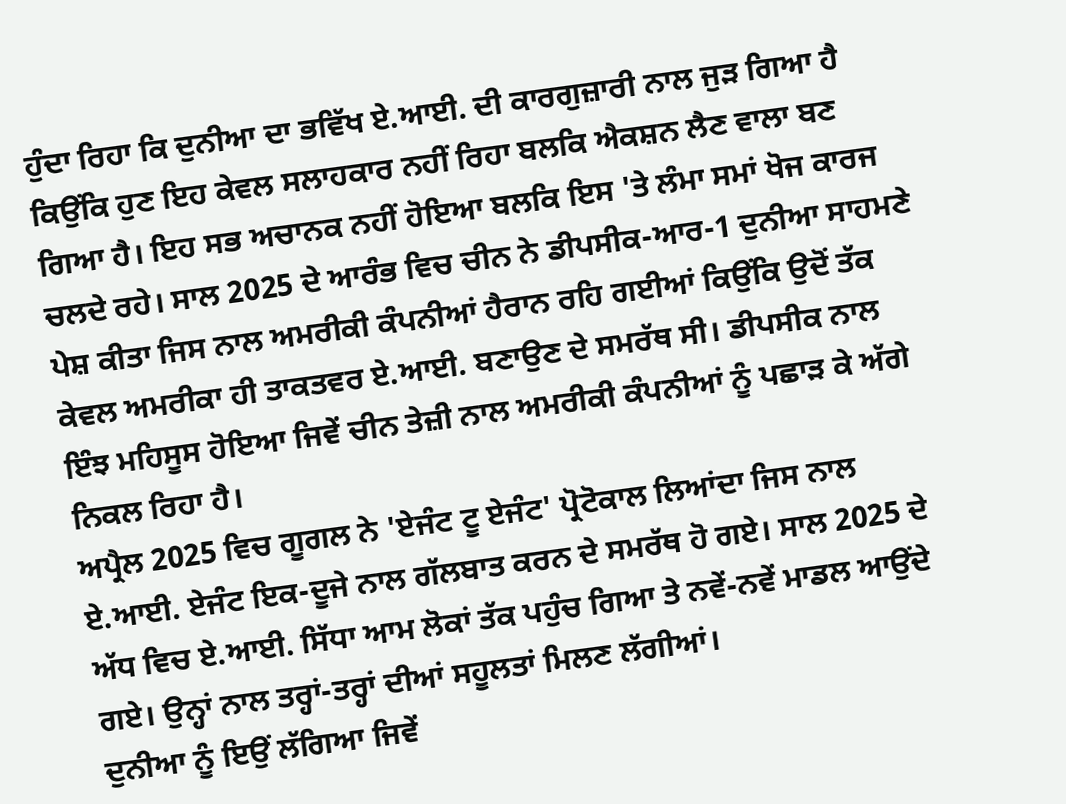ਹੁੰਦਾ ਰਿਹਾ ਕਿ ਦੁਨੀਆ ਦਾ ਭਵਿੱਖ ਏ.ਆਈ. ਦੀ ਕਾਰਗੁਜ਼ਾਰੀ ਨਾਲ ਜੁੜ ਗਿਆ ਹੈ ਕਿਉਂਕਿ ਹੁਣ ਇਹ ਕੇਵਲ ਸਲਾਹਕਾਰ ਨਹੀਂ ਰਿਹਾ ਬਲਕਿ ਐਕਸ਼ਨ ਲੈਣ ਵਾਲਾ ਬਣ ਗਿਆ ਹੈ। ਇਹ ਸਭ ਅਚਾਨਕ ਨਹੀਂ ਹੋਇਆ ਬਲਕਿ ਇਸ 'ਤੇ ਲੰਮਾ ਸਮਾਂ ਖੋਜ ਕਾਰਜ ਚਲਦੇ ਰਹੇ। ਸਾਲ 2025 ਦੇ ਆਰੰਭ ਵਿਚ ਚੀਨ ਨੇ ਡੀਪਸੀਕ-ਆਰ-1 ਦੁਨੀਆ ਸਾਹਮਣੇ ਪੇਸ਼ ਕੀਤਾ ਜਿਸ ਨਾਲ ਅਮਰੀਕੀ ਕੰਪਨੀਆਂ ਹੈਰਾਨ ਰਹਿ ਗਈਆਂ ਕਿਉਂਕਿ ਉਦੋਂ ਤੱਕ ਕੇਵਲ ਅਮਰੀਕਾ ਹੀ ਤਾਕਤਵਰ ਏ.ਆਈ. ਬਣਾਉਣ ਦੇ ਸਮਰੱਥ ਸੀ। ਡੀਪਸੀਕ ਨਾਲ ਇੰਝ ਮਹਿਸੂਸ ਹੋਇਆ ਜਿਵੇਂ ਚੀਨ ਤੇਜ਼ੀ ਨਾਲ ਅਮਰੀਕੀ ਕੰਪਨੀਆਂ ਨੂੰ ਪਛਾੜ ਕੇ ਅੱਗੇ ਨਿਕਲ ਰਿਹਾ ਹੈ।
ਅਪ੍ਰੈਲ 2025 ਵਿਚ ਗੂਗਲ ਨੇ 'ਏਜੰਟ ਟੂ ਏਜੰਟ' ਪ੍ਰੋਟੋਕਾਲ ਲਿਆਂਦਾ ਜਿਸ ਨਾਲ ਏ.ਆਈ. ਏਜੰਟ ਇਕ-ਦੂਜੇ ਨਾਲ ਗੱਲਬਾਤ ਕਰਨ ਦੇ ਸਮਰੱਥ ਹੋ ਗਏ। ਸਾਲ 2025 ਦੇ ਅੱਧ ਵਿਚ ਏ.ਆਈ. ਸਿੱਧਾ ਆਮ ਲੋਕਾਂ ਤੱਕ ਪਹੁੰਚ ਗਿਆ ਤੇ ਨਵੇਂ-ਨਵੇਂ ਮਾਡਲ ਆਉਂਦੇ ਗਏ। ਉਨ੍ਹਾਂ ਨਾਲ ਤਰ੍ਹਾਂ-ਤਰ੍ਹਾਂ ਦੀਆਂ ਸਹੂਲਤਾਂ ਮਿਲਣ ਲੱਗੀਆਂ।
ਦੁਨੀਆ ਨੂੰ ਇਉਂ ਲੱਗਿਆ ਜਿਵੇਂ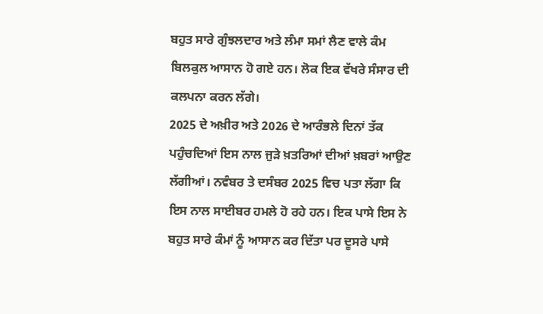ਬਹੁਤ ਸਾਰੇ ਗੁੰਝਲਦਾਰ ਅਤੇ ਲੰਮਾ ਸਮਾਂ ਲੈਣ ਵਾਲੇ ਕੰਮ ਬਿਲਕੁਲ ਆਸਾਨ ਹੋ ਗਏ ਹਨ। ਲੋਕ ਇਕ ਵੱਖਰੇ ਸੰਸਾਰ ਦੀ ਕਲਪਨਾ ਕਰਨ ਲੱਗੇ।
2025 ਦੇ ਅਖ਼ੀਰ ਅਤੇ 2026 ਦੇ ਆਰੰਭਲੇ ਦਿਨਾਂ ਤੱਕ ਪਹੁੰਚਦਿਆਂ ਇਸ ਨਾਲ ਜੁੜੇ ਖ਼ਤਰਿਆਂ ਦੀਆਂ ਖ਼ਬਰਾਂ ਆਉਣ ਲੱਗੀਆਂ। ਨਵੰਬਰ ਤੇ ਦਸੰਬਰ 2025 ਵਿਚ ਪਤਾ ਲੱਗਾ ਕਿ ਇਸ ਨਾਲ ਸਾਈਬਰ ਹਮਲੇ ਹੋ ਰਹੇ ਹਨ। ਇਕ ਪਾਸੇ ਇਸ ਨੇ ਬਹੁਤ ਸਾਰੇ ਕੰਮਾਂ ਨੂੰ ਆਸਾਨ ਕਰ ਦਿੱਤਾ ਪਰ ਦੂਸਰੇ ਪਾਸੇ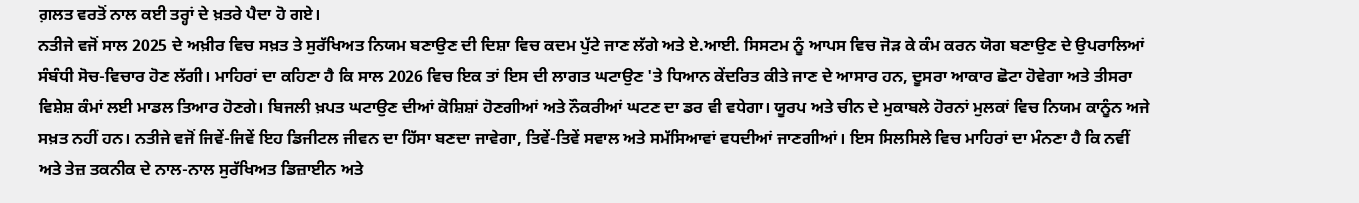ਗ਼ਲਤ ਵਰਤੋਂ ਨਾਲ ਕਈ ਤਰ੍ਹਾਂ ਦੇ ਖ਼ਤਰੇ ਪੈਦਾ ਹੋ ਗਏ।
ਨਤੀਜੇ ਵਜੋਂ ਸਾਲ 2025 ਦੇ ਅਖ਼ੀਰ ਵਿਚ ਸਖ਼ਤ ਤੇ ਸੁਰੱਖਿਅਤ ਨਿਯਮ ਬਣਾਉਣ ਦੀ ਦਿਸ਼ਾ ਵਿਚ ਕਦਮ ਪੁੱਟੇ ਜਾਣ ਲੱਗੇ ਅਤੇ ਏ.ਆਈ. ਸਿਸਟਮ ਨੂੰ ਆਪਸ ਵਿਚ ਜੋੜ ਕੇ ਕੰਮ ਕਰਨ ਯੋਗ ਬਣਾਉਣ ਦੇ ਉਪਰਾਲਿਆਂ ਸੰਬੰਧੀ ਸੋਚ-ਵਿਚਾਰ ਹੋਣ ਲੱਗੀ। ਮਾਹਿਰਾਂ ਦਾ ਕਹਿਣਾ ਹੈ ਕਿ ਸਾਲ 2026 ਵਿਚ ਇਕ ਤਾਂ ਇਸ ਦੀ ਲਾਗਤ ਘਟਾਉਣ 'ਤੇ ਧਿਆਨ ਕੇਂਦਰਿਤ ਕੀਤੇ ਜਾਣ ਦੇ ਆਸਾਰ ਹਨ, ਦੂਸਰਾ ਆਕਾਰ ਛੋਟਾ ਹੋਵੇਗਾ ਅਤੇ ਤੀਸਰਾ ਵਿਸ਼ੇਸ਼ ਕੰਮਾਂ ਲਈ ਮਾਡਲ ਤਿਆਰ ਹੋਣਗੇ। ਬਿਜਲੀ ਖ਼ਪਤ ਘਟਾਉਣ ਦੀਆਂ ਕੋਸ਼ਿਸ਼ਾਂ ਹੋਣਗੀਆਂ ਅਤੇ ਨੌਕਰੀਆਂ ਘਟਣ ਦਾ ਡਰ ਵੀ ਵਧੇਗਾ। ਯੂਰਪ ਅਤੇ ਚੀਨ ਦੇ ਮੁਕਾਬਲੇ ਹੋਰਨਾਂ ਮੁਲਕਾਂ ਵਿਚ ਨਿਯਮ ਕਾਨੂੰਨ ਅਜੇ ਸਖ਼ਤ ਨਹੀਂ ਹਨ। ਨਤੀਜੇ ਵਜੋਂ ਜਿਵੇਂ-ਜਿਵੇਂ ਇਹ ਡਿਜੀਟਲ ਜੀਵਨ ਦਾ ਹਿੱਸਾ ਬਣਦਾ ਜਾਵੇਗਾ, ਤਿਵੇਂ-ਤਿਵੇਂ ਸਵਾਲ ਅਤੇ ਸਮੱਸਿਆਵਾਂ ਵਧਦੀਆਂ ਜਾਣਗੀਆਂ। ਇਸ ਸਿਲਸਿਲੇ ਵਿਚ ਮਾਹਿਰਾਂ ਦਾ ਮੰਨਣਾ ਹੈ ਕਿ ਨਵੀਂ ਅਤੇ ਤੇਜ਼ ਤਕਨੀਕ ਦੇ ਨਾਲ-ਨਾਲ ਸੁਰੱਖਿਅਤ ਡਿਜ਼ਾਈਨ ਅਤੇ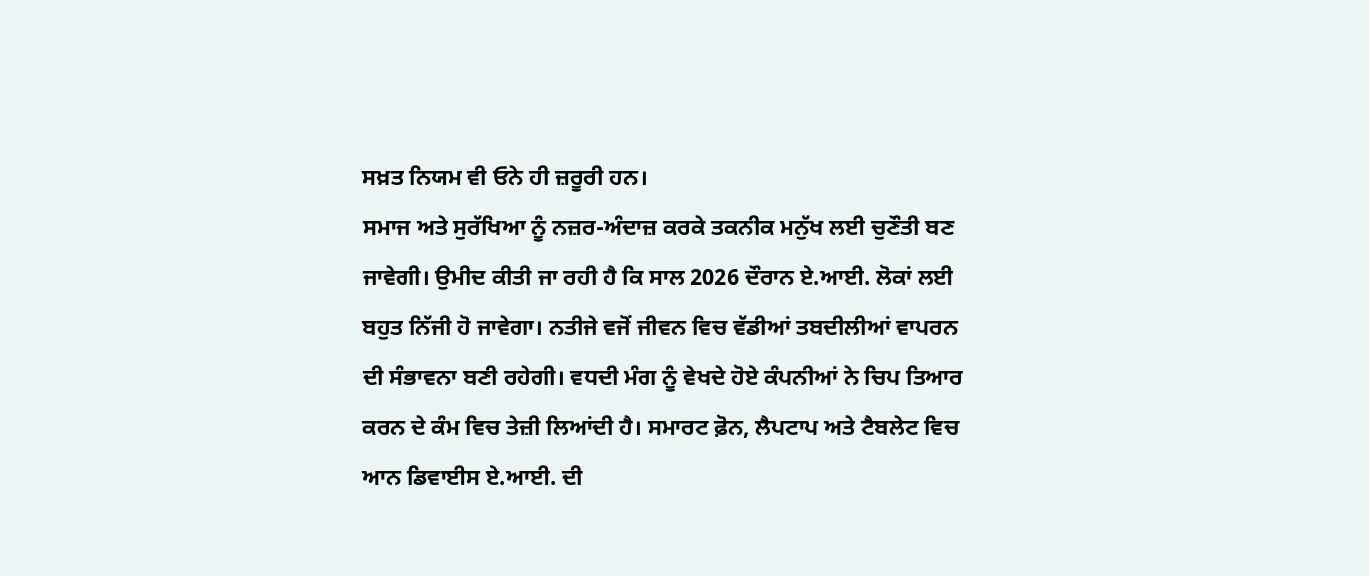ਸਖ਼ਤ ਨਿਯਮ ਵੀ ਓਨੇ ਹੀ ਜ਼ਰੂਰੀ ਹਨ।
ਸਮਾਜ ਅਤੇ ਸੁਰੱਖਿਆ ਨੂੰ ਨਜ਼ਰ-ਅੰਦਾਜ਼ ਕਰਕੇ ਤਕਨੀਕ ਮਨੁੱਖ ਲਈ ਚੁਣੌਤੀ ਬਣ ਜਾਵੇਗੀ। ਉਮੀਦ ਕੀਤੀ ਜਾ ਰਹੀ ਹੈ ਕਿ ਸਾਲ 2026 ਦੌਰਾਨ ਏ.ਆਈ. ਲੋਕਾਂ ਲਈ ਬਹੁਤ ਨਿੱਜੀ ਹੋ ਜਾਵੇਗਾ। ਨਤੀਜੇ ਵਜੋਂ ਜੀਵਨ ਵਿਚ ਵੱਡੀਆਂ ਤਬਦੀਲੀਆਂ ਵਾਪਰਨ ਦੀ ਸੰਭਾਵਨਾ ਬਣੀ ਰਹੇਗੀ। ਵਧਦੀ ਮੰਗ ਨੂੰ ਵੇਖਦੇ ਹੋਏ ਕੰਪਨੀਆਂ ਨੇ ਚਿਪ ਤਿਆਰ ਕਰਨ ਦੇ ਕੰਮ ਵਿਚ ਤੇਜ਼ੀ ਲਿਆਂਦੀ ਹੈ। ਸਮਾਰਟ ਫ਼ੋਨ, ਲੈਪਟਾਪ ਅਤੇ ਟੈਬਲੇਟ ਵਿਚ ਆਨ ਡਿਵਾਈਸ ਏ.ਆਈ. ਦੀ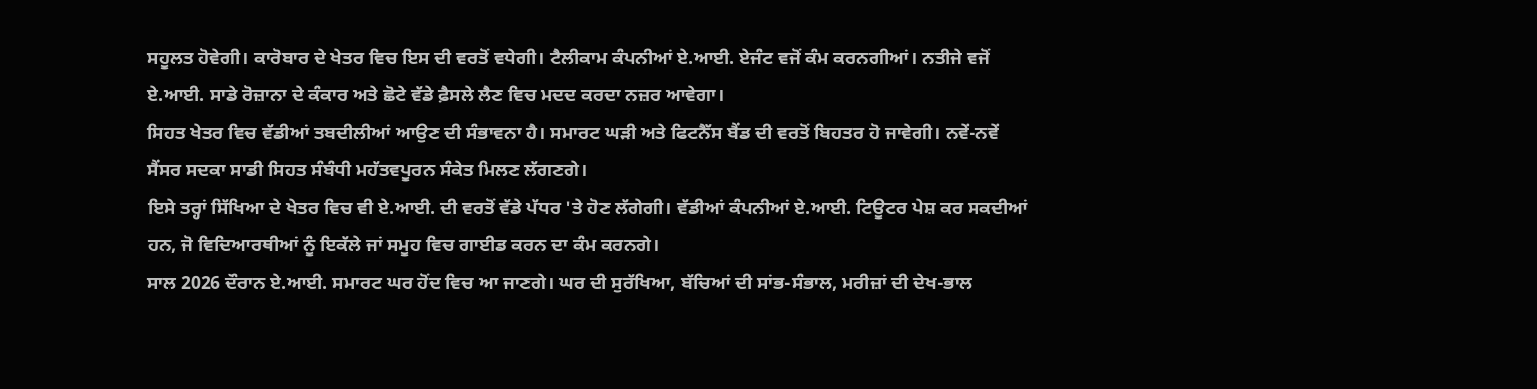ਸਹੂਲਤ ਹੋਵੇਗੀ। ਕਾਰੋਬਾਰ ਦੇ ਖੇਤਰ ਵਿਚ ਇਸ ਦੀ ਵਰਤੋਂ ਵਧੇਗੀ। ਟੈਲੀਕਾਮ ਕੰਪਨੀਆਂ ਏ.ਆਈ. ਏਜੰਟ ਵਜੋਂ ਕੰਮ ਕਰਨਗੀਆਂ। ਨਤੀਜੇ ਵਜੋਂ ਏ.ਆਈ. ਸਾਡੇ ਰੋਜ਼ਾਨਾ ਦੇ ਕੰਕਾਰ ਅਤੇ ਛੋਟੇ ਵੱਡੇ ਫ਼ੈਸਲੇ ਲੈਣ ਵਿਚ ਮਦਦ ਕਰਦਾ ਨਜ਼ਰ ਆਵੇਗਾ।
ਸਿਹਤ ਖੇਤਰ ਵਿਚ ਵੱਡੀਆਂ ਤਬਦੀਲੀਆਂ ਆਉਣ ਦੀ ਸੰਭਾਵਨਾ ਹੈ। ਸਮਾਰਟ ਘੜੀ ਅਤੇ ਫਿਟਨੈੱਸ ਬੈਂਡ ਦੀ ਵਰਤੋਂ ਬਿਹਤਰ ਹੋ ਜਾਵੇਗੀ। ਨਵੇਂ-ਨਵੇਂ ਸੈਂਸਰ ਸਦਕਾ ਸਾਡੀ ਸਿਹਤ ਸੰਬੰਧੀ ਮਹੱਤਵਪੂਰਨ ਸੰਕੇਤ ਮਿਲਣ ਲੱਗਣਗੇ।
ਇਸੇ ਤਰ੍ਹਾਂ ਸਿੱਖਿਆ ਦੇ ਖੇਤਰ ਵਿਚ ਵੀ ਏ.ਆਈ. ਦੀ ਵਰਤੋਂ ਵੱਡੇ ਪੱਧਰ 'ਤੇ ਹੋਣ ਲੱਗੇਗੀ। ਵੱਡੀਆਂ ਕੰਪਨੀਆਂ ਏ.ਆਈ. ਟਿਊਟਰ ਪੇਸ਼ ਕਰ ਸਕਦੀਆਂ ਹਨ, ਜੋ ਵਿਦਿਆਰਥੀਆਂ ਨੂੰ ਇਕੱਲੇ ਜਾਂ ਸਮੂਹ ਵਿਚ ਗਾਈਡ ਕਰਨ ਦਾ ਕੰਮ ਕਰਨਗੇ।
ਸਾਲ 2026 ਦੌਰਾਨ ਏ.ਆਈ. ਸਮਾਰਟ ਘਰ ਹੋਂਦ ਵਿਚ ਆ ਜਾਣਗੇ। ਘਰ ਦੀ ਸੁਰੱਖਿਆ, ਬੱਚਿਆਂ ਦੀ ਸਾਂਭ-ਸੰਭਾਲ, ਮਰੀਜ਼ਾਂ ਦੀ ਦੇਖ-ਭਾਲ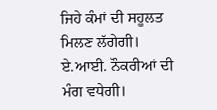ਜਿਹੇ ਕੰਮਾਂ ਦੀ ਸਹੂਲਤ ਮਿਲਣ ਲੱਗੇਗੀ।
ਏ.ਆਈ. ਨੌਕਰੀਆਂ ਦੀ ਮੰਗ ਵਧੇਗੀ।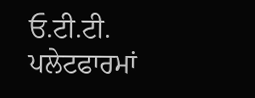ਓ.ਟੀ.ਟੀ. ਪਲੇਟਫਾਰਮਾਂ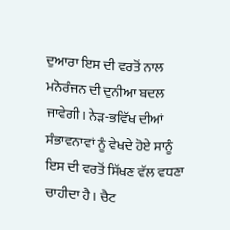ਦੁਆਰਾ ਇਸ ਦੀ ਵਰਤੋਂ ਨਾਲ ਮਨੋਰੰਜਨ ਦੀ ਦੁਨੀਆ ਬਦਲ ਜਾਵੇਗੀ। ਨੇੜ-ਭਵਿੱਖ ਦੀਆਂ ਸੰਭਾਵਨਾਵਾਂ ਨੂੰ ਵੇਖਦੇ ਹੋਏ ਸਾਨੂੰ ਇਸ ਦੀ ਵਰਤੋਂ ਸਿੱਖਣ ਵੱਲ ਵਧਣਾ ਚਾਹੀਦਾ ਹੈ। ਚੈਟ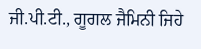ਜੀ.ਪੀ.ਟੀ., ਗੂਗਲ ਜੈਮਿਨੀ ਜਿਹੇ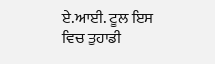ਏ.ਆਈ. ਟੂਲ ਇਸ ਵਿਚ ਤੁਹਾਡੀ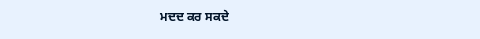ਮਦਦ ਕਰ ਸਕਦੇ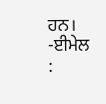ਹਨ।
-ਈਮੇਲ :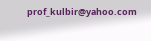prof_kulbir@yahoo.com